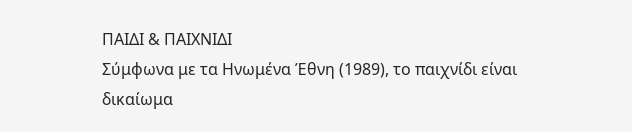ΠΑΙΔΙ & ΠΑΙΧΝΙΔΙ
Σύμφωνα με τα Ηνωμένα Έθνη (1989), το παιχνίδι είναι δικαίωμα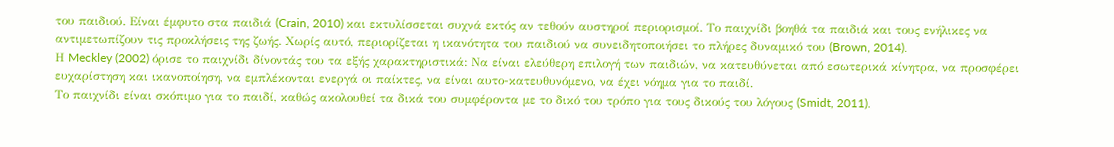του παιδιού. Είναι έμφυτο στα παιδιά (Crain, 2010) και εκτυλίσσεται συχνά εκτός αν τεθούν αυστηροί περιορισμοί. Το παιχνίδι βοηθά τα παιδιά και τους ενήλικες να αντιμετωπίζουν τις προκλήσεις της ζωής. Χωρίς αυτό, περιορίζεται η ικανότητα του παιδιού να συνειδητοποιήσει το πλήρες δυναμικό του (Brown, 2014).
Η Meckley (2002) όρισε το παιχνίδι δίνοντάς του τα εξής χαρακτηριστικά: Να είναι ελεύθερη επιλογή των παιδιών, να κατευθύνεται από εσωτερικά κίνητρα, να προσφέρει ευχαρίστηση και ικανοποίηση, να εμπλέκονται ενεργά οι παίκτες, να είναι αυτο-κατευθυνόμενο, να έχει νόημα για το παιδί.
Το παιχνίδι είναι σκόπιμο για το παιδί, καθώς ακολουθεί τα δικά του συμφέροντα με το δικό του τρόπο για τους δικούς του λόγους (Smidt, 2011).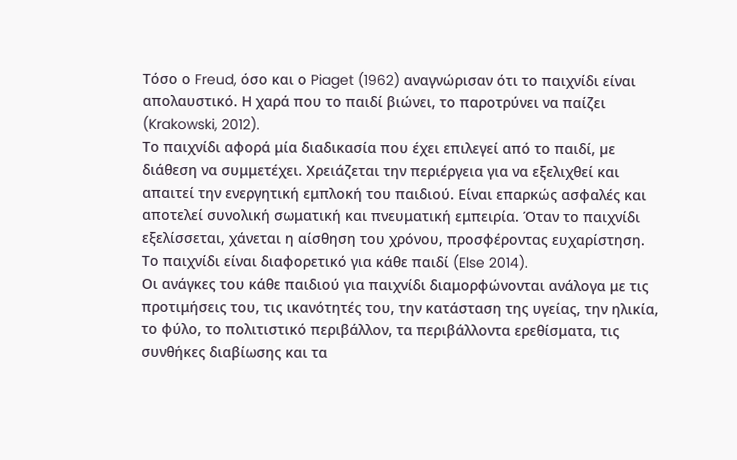Τόσο ο Freud, όσο και ο Piaget (1962) αναγνώρισαν ότι το παιχνίδι είναι απολαυστικό. Η χαρά που το παιδί βιώνει, το παροτρύνει να παίζει (Krakowski, 2012).
Το παιχνίδι αφορά μία διαδικασία που έχει επιλεγεί από το παιδί, µε διάθεση να συμμετέχει. Χρειάζεται την περιέργεια για να εξελιχθεί και απαιτεί την ενεργητική εμπλοκή του παιδιού. Είναι επαρκώς ασφαλές και αποτελεί συνολική σωματική και πνευματική εμπειρία. Όταν το παιχνίδι εξελίσσεται, χάνεται η αίσθηση του χρόνου, προσφέροντας ευχαρίστηση. Το παιχνίδι είναι διαφορετικό για κάθε παιδί (Else 2014).
Οι ανάγκες του κάθε παιδιού για παιχνίδι διαμορφώνονται ανάλογα με τις προτιμήσεις του, τις ικανότητές του, την κατάσταση της υγείας, την ηλικία, το φύλο, το πολιτιστικό περιβάλλον, τα περιβάλλοντα ερεθίσματα, τις συνθήκες διαβίωσης και τα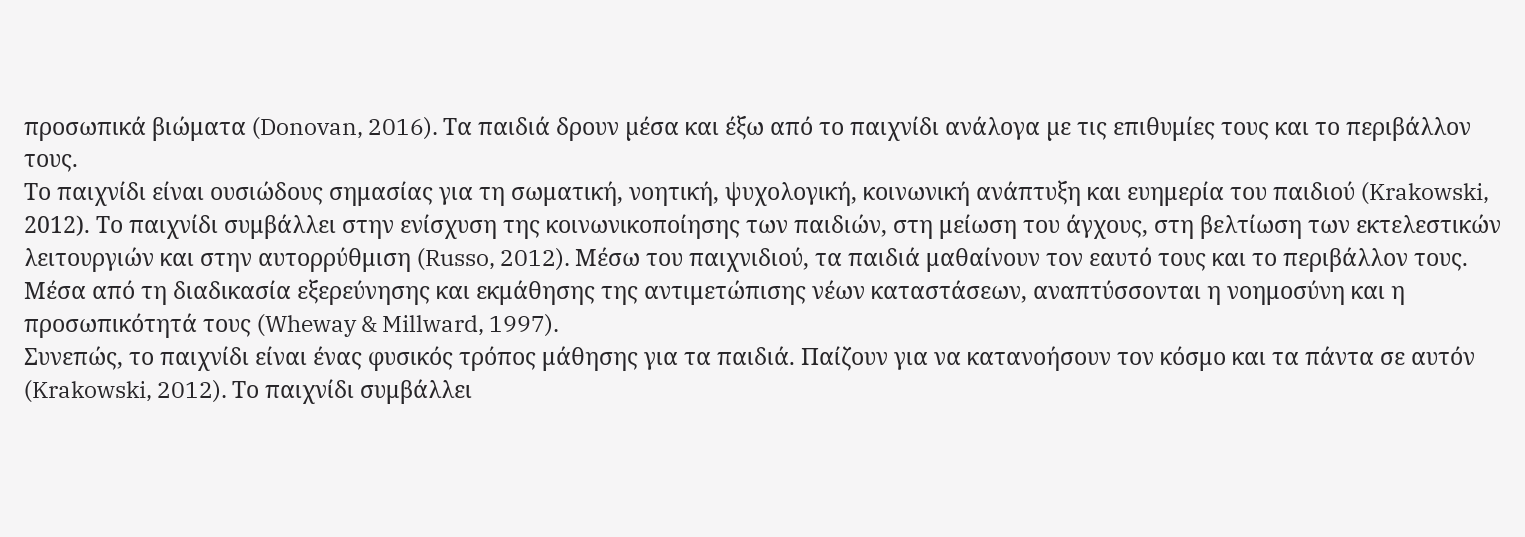προσωπικά βιώματα (Donovan, 2016). Τα παιδιά δρουν µέσα και έξω από το παιχνίδι ανάλογα µε τις επιθυμίες τους και το περιβάλλον τους.
Το παιχνίδι είναι ουσιώδους σημασίας για τη σωματική, νοητική, ψυχολογική, κοινωνική ανάπτυξη και ευημερία του παιδιού (Krakowski, 2012). Το παιχνίδι συμβάλλει στην ενίσχυση της κοινωνικοποίησης των παιδιών, στη μείωση του άγχους, στη βελτίωση των εκτελεστικών λειτουργιών και στην αυτορρύθμιση (Russo, 2012). Μέσω του παιχνιδιού, τα παιδιά μαθαίνουν τον εαυτό τους και το περιβάλλον τους. Μέσα από τη διαδικασία εξερεύνησης και εκμάθησης της αντιμετώπισης νέων καταστάσεων, αναπτύσσονται η νοημοσύνη και η προσωπικότητά τους (Wheway & Millward, 1997).
Συνεπώς, τo παιχνίδι είναι ένας φυσικός τρόπος μάθησης για τα παιδιά. Παίζουν για να κατανοήσουν τον κόσμο και τα πάντα σε αυτόν (Krakowski, 2012). Το παιχνίδι συμβάλλει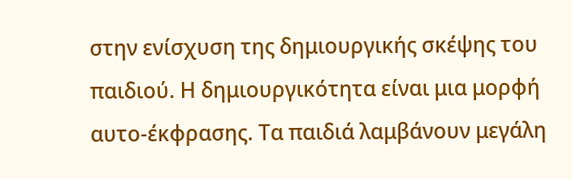στην ενίσχυση της δημιουργικής σκέψης του παιδιού. Η δημιουργικότητα είναι μια μορφή αυτο-έκφρασης. Τα παιδιά λαμβάνουν μεγάλη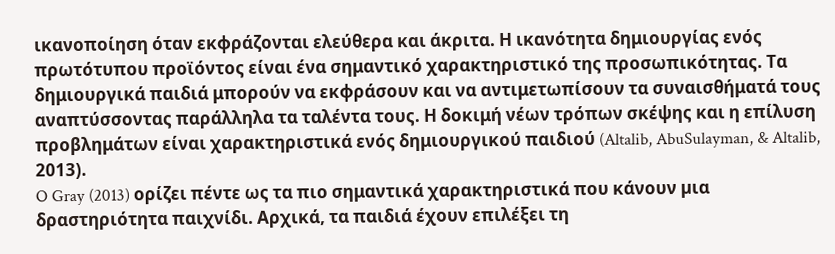ικανοποίηση όταν εκφράζονται ελεύθερα και άκριτα. Η ικανότητα δημιουργίας ενός πρωτότυπου προϊόντος είναι ένα σημαντικό χαρακτηριστικό της προσωπικότητας. Τα δημιουργικά παιδιά μπορούν να εκφράσουν και να αντιμετωπίσουν τα συναισθήματά τους αναπτύσσοντας παράλληλα τα ταλέντα τους. Η δοκιμή νέων τρόπων σκέψης και η επίλυση προβλημάτων είναι χαρακτηριστικά ενός δημιουργικού παιδιού (Altalib, AbuSulayman, & Altalib, 2013).
O Gray (2013) ορίζει πέντε ως τα πιο σημαντικά χαρακτηριστικά που κάνουν µια δραστηριότητα παιχνίδι. Αρχικά, τα παιδιά έχουν επιλέξει τη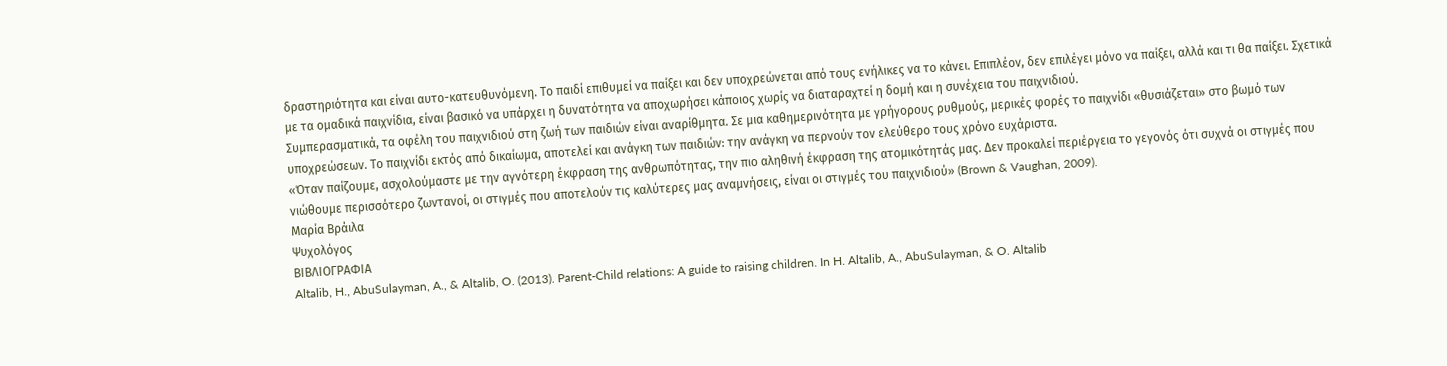δραστηριότητα και είναι αυτο-κατευθυνόμενη. Το παιδί επιθυμεί να παίξει και δεν υποχρεώνεται από τους ενήλικες να το κάνει. Επιπλέον, δεν επιλέγει µόνο να παίξει, αλλά και τι θα παίξει. Σχετικά με τα ομαδικά παιχνίδια, είναι βασικό να υπάρχει η δυνατότητα να αποχωρήσει κάποιος χωρίς να διαταραχτεί η δομή και η συνέχεια του παιχνιδιού.
Συμπερασματικά, τα οφέλη του παιχνιδιού στη ζωή των παιδιών είναι αναρίθμητα. Σε μια καθημερινότητα με γρήγορους ρυθμούς, μερικές φορές το παιχνίδι «θυσιάζεται» στο βωμό των υποχρεώσεων. Το παιχνίδι εκτός από δικαίωμα, αποτελεί και ανάγκη των παιδιών: την ανάγκη να περνούν τον ελεύθερο τους χρόνο ευχάριστα.
«Όταν παίζουμε, ασχολούμαστε με την αγνότερη έκφραση της ανθρωπότητας, την πιο αληθινή έκφραση της ατομικότητάς μας. Δεν προκαλεί περιέργεια το γεγονός ότι συχνά οι στιγμές που νιώθουμε περισσότερο ζωντανοί, οι στιγμές που αποτελούν τις καλύτερες μας αναμνήσεις, είναι οι στιγμές του παιχνιδιού» (Brown & Vaughan, 2009).
Μαρία Βράιλα
Ψυχολόγος
ΒΙΒΛΙΟΓΡΑΦΙΑ
Altalib, H., AbuSulayman, A., & Altalib, O. (2013). Parent-Child relations: A guide to raising children. In H. Altalib, A., AbuSulayman, & O. Altalib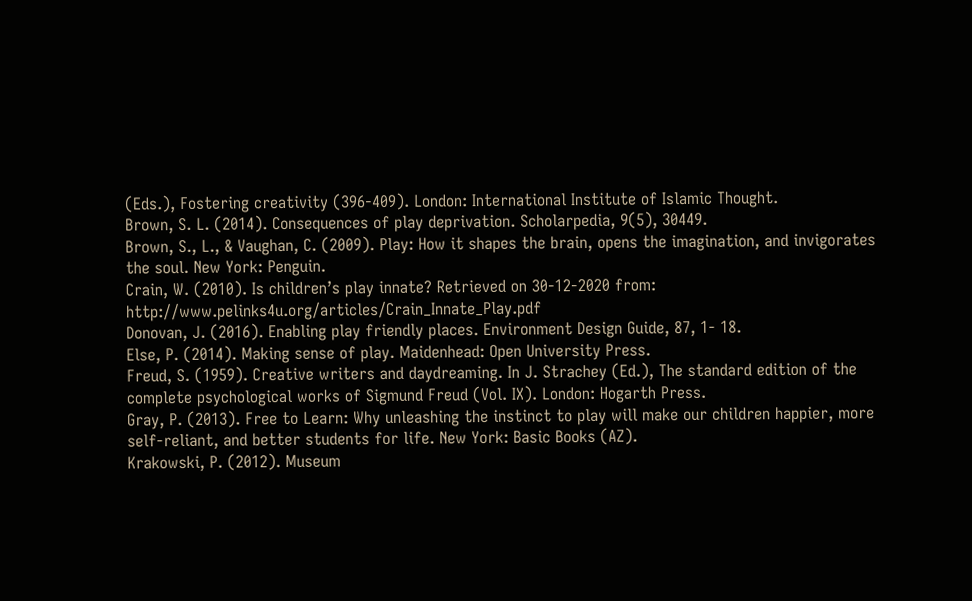(Eds.), Fostering creativity (396-409). London: International Institute of Islamic Thought.
Brown, S. L. (2014). Consequences of play deprivation. Scholarpedia, 9(5), 30449.
Brown, S., L., & Vaughan, C. (2009). Play: How it shapes the brain, opens the imagination, and invigorates the soul. New York: Penguin.
Crain, W. (2010). Is children’s play innate? Retrieved on 30-12-2020 from: http://www.pelinks4u.org/articles/Crain_Innate_Play.pdf
Donovan, J. (2016). Enabling play friendly places. Environment Design Guide, 87, 1- 18.
Else, P. (2014). Making sense of play. Maidenhead: Open University Press.
Freud, S. (1959). Creative writers and daydreaming. In J. Strachey (Ed.), The standard edition of the complete psychological works of Sigmund Freud (Vol. IX). London: Hogarth Press.
Gray, P. (2013). Free to Learn: Why unleashing the instinct to play will make our children happier, more self-reliant, and better students for life. New York: Basic Books (AZ).
Krakowski, P. (2012). Museum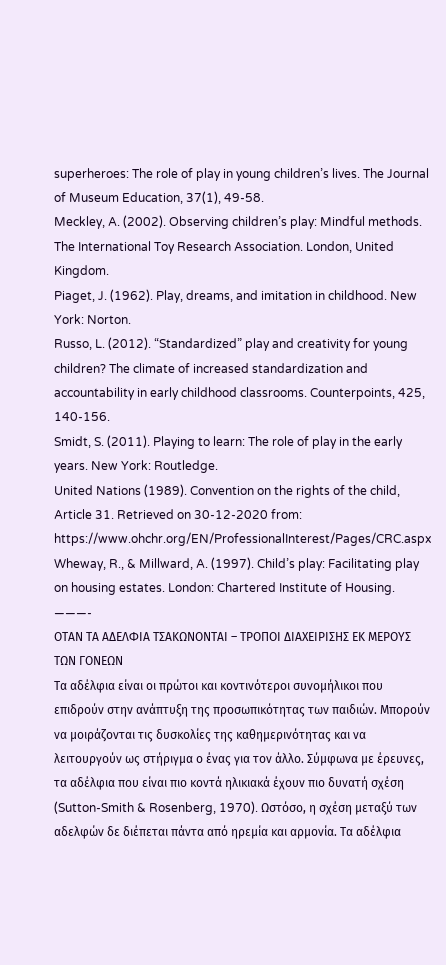superheroes: The role of play in young children’s lives. The Journal of Museum Education, 37(1), 49-58.
Meckley, A. (2002). Observing children’s play: Mindful methods. The International Toy Research Association. London, United Kingdom.
Piaget, J. (1962). Play, dreams, and imitation in childhood. New York: Norton.
Russo, L. (2012). “Standardized” play and creativity for young children? The climate of increased standardization and accountability in early childhood classrooms. Counterpoints, 425, 140-156.
Smidt, S. (2011). Playing to learn: The role of play in the early years. New York: Routledge.
United Nations (1989). Convention on the rights of the child, Article 31. Retrieved on 30-12-2020 from:
https://www.ohchr.org/EN/ProfessionalInterest/Pages/CRC.aspx
Wheway, R., & Millward, A. (1997). Child’s play: Facilitating play on housing estates. London: Chartered Institute of Housing.
———-
ΟΤΑΝ ΤΑ ΑΔΕΛΦΙΑ ΤΣΑΚΩΝΟΝΤΑΙ – ΤΡΟΠΟΙ ΔΙΑΧΕΙΡΙΣΗΣ ΕΚ ΜΕΡΟΥΣ ΤΩΝ ΓΟΝΕΩΝ
Τα αδέλφια είναι οι πρώτοι και κοντινότεροι συνομήλικοι που επιδρούν στην ανάπτυξη της προσωπικότητας των παιδιών. Μπορούν να μοιράζονται τις δυσκολίες της καθημερινότητας και να λειτουργούν ως στήριγμα ο ένας για τον άλλο. Σύμφωνα με έρευνες, τα αδέλφια που είναι πιο κοντά ηλικιακά έχουν πιο δυνατή σχέση (Sutton-Smith & Rosenberg, 1970). Ωστόσο, η σχέση μεταξύ των αδελφών δε διέπεται πάντα από ηρεμία και αρμονία. Τα αδέλφια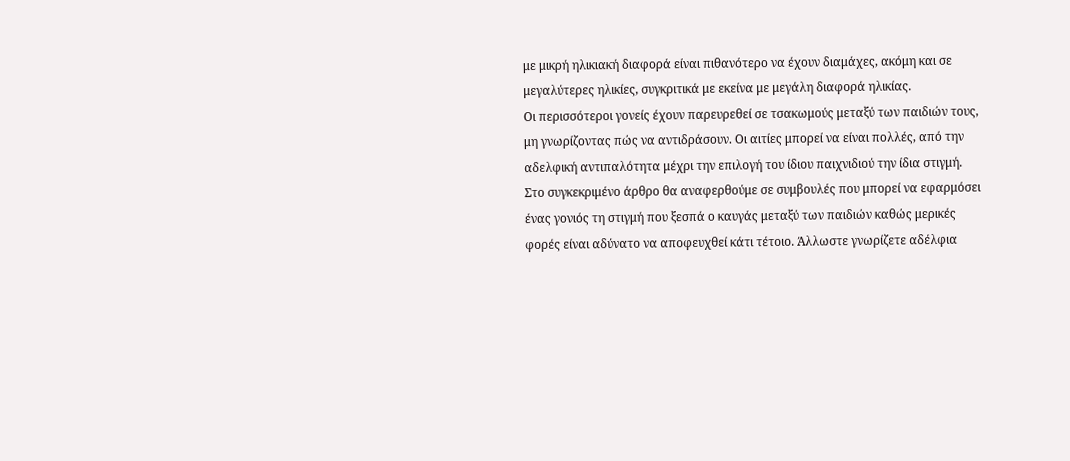με μικρή ηλικιακή διαφορά είναι πιθανότερο να έχουν διαμάχες, ακόμη και σε μεγαλύτερες ηλικίες, συγκριτικά με εκείνα με μεγάλη διαφορά ηλικίας.
Οι περισσότεροι γονείς έχουν παρευρεθεί σε τσακωμούς μεταξύ των παιδιών τους, μη γνωρίζοντας πώς να αντιδράσουν. Οι αιτίες μπορεί να είναι πολλές, από την αδελφική αντιπαλότητα μέχρι την επιλογή του ίδιου παιχνιδιού την ίδια στιγμή.
Στο συγκεκριμένο άρθρο θα αναφερθούμε σε συμβουλές που μπορεί να εφαρμόσει ένας γονιός τη στιγμή που ξεσπά ο καυγάς μεταξύ των παιδιών καθώς μερικές φορές είναι αδύνατο να αποφευχθεί κάτι τέτοιο. Άλλωστε γνωρίζετε αδέλφια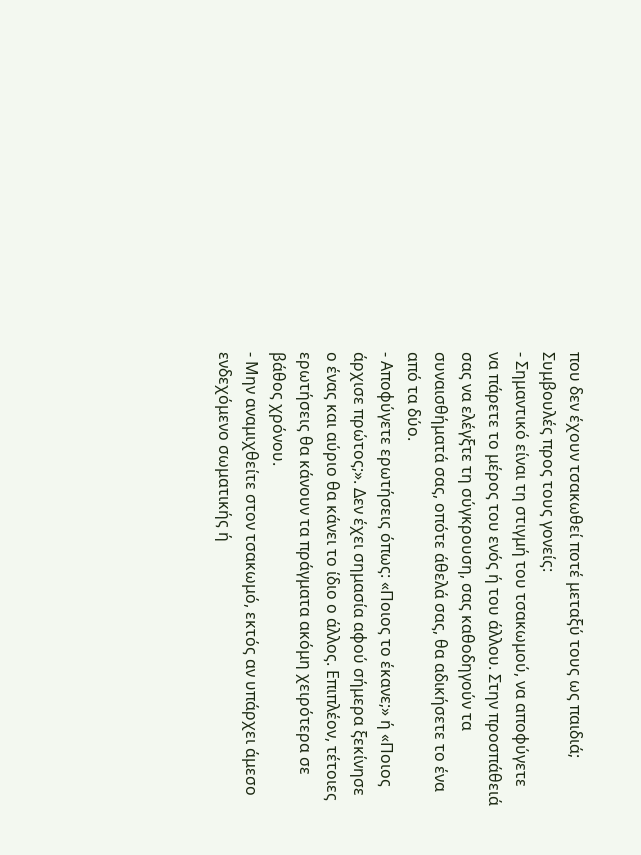που δεν έχουν τσακωθεί ποτέ μεταξύ τους ως παιδιά;
Συμβουλές προς τους γονείς:
- Σημαντικό είναι τη στιγμή του τσακωμού, να αποφύγετε να πάρετε το μέρος του ενός ή του άλλου. Στην προσπάθειά σας να ελέγξτε τη σύγκρουση, σας καθοδηγούν τα συναισθήματά σας, οπότε άθελά σας, θα αδικήσετε το ένα από τα δύο.
- Αποφύγετε ερωτήσεις όπως: «Ποιος το έκανε;» ή «Ποιος άρχισε πρώτος;». Δεν έχει σημασία αφού σήμερα ξεκίνησε ο ένας και αύριο θα κάνει το ίδιο ο άλλος. Επιπλέον, τέτοιες ερωτήσεις θα κάνουν τα πράγματα ακόμη χειρότερα σε βάθος χρόνου.
- Μην αναμιχθείτε στον τσακωμό, εκτός αν υπάρχει άμεσο ενδεχόμενο σωματικής ή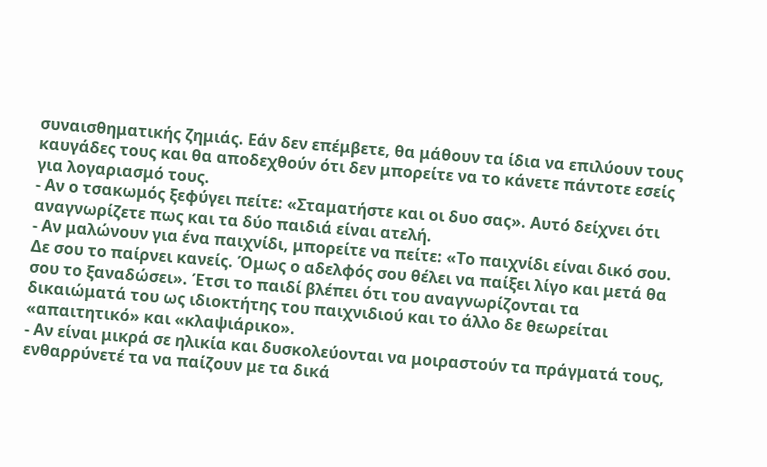συναισθηματικής ζημιάς. Εάν δεν επέμβετε, θα μάθουν τα ίδια να επιλύουν τους καυγάδες τους και θα αποδεχθούν ότι δεν μπορείτε να το κάνετε πάντοτε εσείς για λογαριασμό τους.
- Αν ο τσακωμός ξεφύγει πείτε: «Σταματήστε και οι δυο σας». Αυτό δείχνει ότι αναγνωρίζετε πως και τα δύο παιδιά είναι ατελή.
- Αν μαλώνουν για ένα παιχνίδι, μπορείτε να πείτε: «Το παιχνίδι είναι δικό σου. Δε σου το παίρνει κανείς. Όμως ο αδελφός σου θέλει να παίξει λίγο και μετά θα σου το ξαναδώσει». Έτσι το παιδί βλέπει ότι του αναγνωρίζονται τα δικαιώματά του ως ιδιοκτήτης του παιχνιδιού και το άλλο δε θεωρείται «απαιτητικό» και «κλαψιάρικο».
- Αν είναι μικρά σε ηλικία και δυσκολεύονται να μοιραστούν τα πράγματά τους, ενθαρρύνετέ τα να παίζουν με τα δικά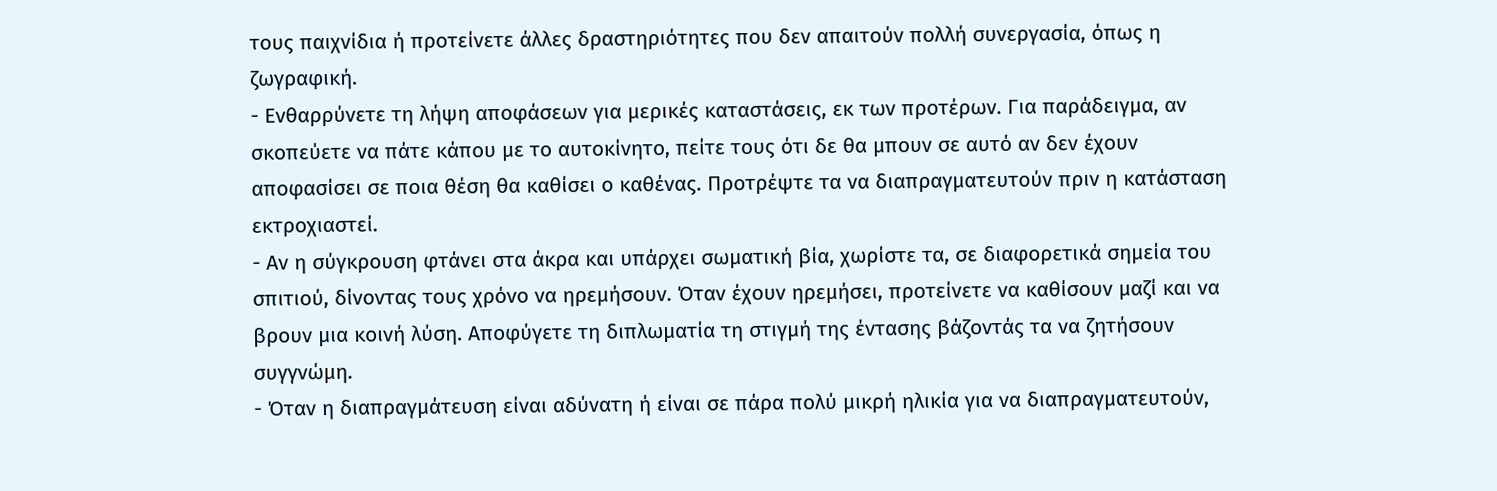τους παιχνίδια ή προτείνετε άλλες δραστηριότητες που δεν απαιτούν πολλή συνεργασία, όπως η ζωγραφική.
- Ενθαρρύνετε τη λήψη αποφάσεων για μερικές καταστάσεις, εκ των προτέρων. Για παράδειγμα, αν σκοπεύετε να πάτε κάπου με το αυτοκίνητο, πείτε τους ότι δε θα μπουν σε αυτό αν δεν έχουν αποφασίσει σε ποια θέση θα καθίσει ο καθένας. Προτρέψτε τα να διαπραγματευτούν πριν η κατάσταση εκτροχιαστεί.
- Αν η σύγκρουση φτάνει στα άκρα και υπάρχει σωματική βία, χωρίστε τα, σε διαφορετικά σημεία του σπιτιού, δίνοντας τους χρόνο να ηρεμήσουν. Όταν έχουν ηρεμήσει, προτείνετε να καθίσουν μαζί και να βρουν μια κοινή λύση. Αποφύγετε τη διπλωματία τη στιγμή της έντασης βάζοντάς τα να ζητήσουν συγγνώμη.
- Όταν η διαπραγμάτευση είναι αδύνατη ή είναι σε πάρα πολύ μικρή ηλικία για να διαπραγματευτούν,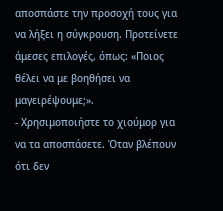αποσπάστε την προσοχή τους για να λήξει η σύγκρουση. Προτείνετε άμεσες επιλογές, όπως: «Ποιος θέλει να με βοηθήσει να μαγειρέψουμε;».
- Χρησιμοποιήστε το χιούμορ για να τα αποσπάσετε. Όταν βλέπουν ότι δεν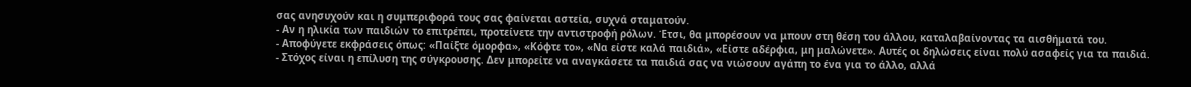σας ανησυχούν και η συμπεριφορά τους σας φαίνεται αστεία, συχνά σταματούν.
- Αν η ηλικία των παιδιών το επιτρέπει, προτείνετε την αντιστροφή ρόλων. Έτσι, θα μπορέσουν να μπουν στη θέση του άλλου, καταλαβαίνοντας τα αισθήματά του.
- Αποφύγετε εκφράσεις όπως: «Παίξτε όμορφα», «Κόφτε το», «Να είστε καλά παιδιά», «Είστε αδέρφια, μη μαλώνετε». Αυτές οι δηλώσεις είναι πολύ ασαφείς για τα παιδιά.
- Στόχος είναι η επίλυση της σύγκρουσης. Δεν μπορείτε να αναγκάσετε τα παιδιά σας να νιώσουν αγάπη το ένα για το άλλο, αλλά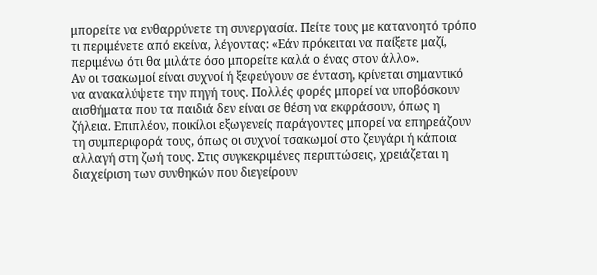μπορείτε να ενθαρρύνετε τη συνεργασία. Πείτε τους με κατανοητό τρόπο τι περιμένετε από εκείνα, λέγοντας: «Εάν πρόκειται να παίξετε μαζί, περιμένω ότι θα μιλάτε όσο μπορείτε καλά ο ένας στον άλλο».
Αν οι τσακωμοί είναι συχνοί ή ξεφεύγουν σε ένταση, κρίνεται σημαντικό να ανακαλύψετε την πηγή τους. Πολλές φορές μπορεί να υποβόσκουν αισθήματα που τα παιδιά δεν είναι σε θέση να εκφράσουν, όπως η ζήλεια. Επιπλέον, ποικίλοι εξωγενείς παράγοντες μπορεί να επηρεάζουν τη συμπεριφορά τους, όπως οι συχνοί τσακωμοί στο ζευγάρι ή κάποια αλλαγή στη ζωή τους. Στις συγκεκριμένες περιπτώσεις, χρειάζεται η διαχείριση των συνθηκών που διεγείρουν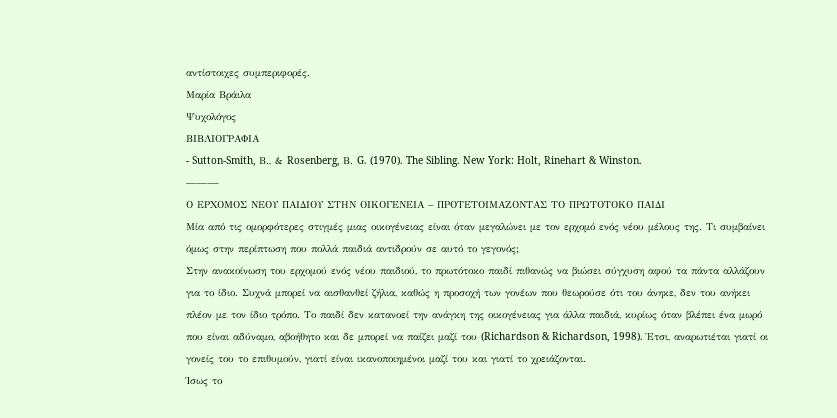αντίστοιχες συμπεριφορές.
Μαρία Βράιλα
Ψυχολόγος
ΒΙΒΛΙΟΓΡΑΦΙΑ
- Sutton-Smith, Β., & Rosenberg, Β. G. (1970). The Sibling. New York: Holt, Rinehart & Winston.
———
Ο ΕΡΧΟΜΟΣ ΝΕΟΥ ΠΑΙΔΙΟΥ ΣΤΗΝ ΟΙΚΟΓΕΝΕΙΑ – ΠΡΟΤΕΤΟΙΜΑΖΟΝΤΑΣ ΤΟ ΠΡΩΤΟΤΟΚΟ ΠΑΙΔΙ
Μία από τις ομορφότερες στιγμές μιας οικογένειας είναι όταν μεγαλώνει με τον ερχομό ενός νέου μέλους της. Τι συμβαίνει όμως στην περίπτωση που πολλά παιδιά αντιδρούν σε αυτό το γεγονός;
Στην ανακοίνωση του ερχομού ενός νέου παιδιού, το πρωτότοκο παιδί πιθανώς να βιώσει σύγχυση αφού τα πάντα αλλάζουν για το ίδιο. Συχνά μπορεί να αισθανθεί ζήλια, καθώς η προσοχή των γονέων που θεωρούσε ότι του άνηκε, δεν του ανήκει πλέον με τον ίδιο τρόπο. Το παιδί δεν κατανοεί την ανάγκη της οικογένειας για άλλα παιδιά, κυρίως όταν βλέπει ένα μωρό που είναι αδύναμο, αβοήθητο και δε μπορεί να παίζει μαζί του (Richardson & Richardson, 1998). Έτσι, αναρωτιέται γιατί οι γονείς του το επιθυμούν, γιατί είναι ικανοποιημένοι μαζί του και γιατί το χρειάζονται.
Ίσως το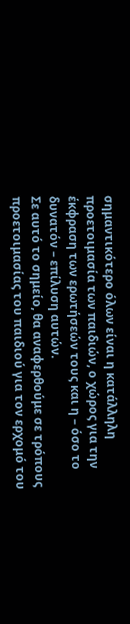σημαντικότερο όλων είναι η κατάλληλη προετοιμασία των παιδιών, ο χώρος για την έκφραση των ερωτήσεών τους και η – όσο το δυνατόν – επίλυση αυτών.
Σε αυτό το σημείο, θα αναφερθούμε σε τρόπους προετοιμασίας του παιδιού για τον ερχομό του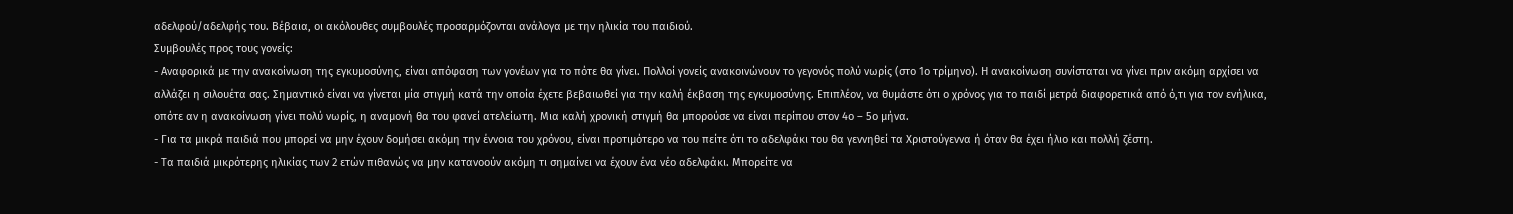αδελφού/αδελφής του. Βέβαια, οι ακόλουθες συμβουλές προσαρμόζονται ανάλογα με την ηλικία του παιδιού.
Συμβουλές προς τους γονείς:
- Αναφορικά με την ανακοίνωση της εγκυμοσύνης, είναι απόφαση των γονέων για το πότε θα γίνει. Πολλοί γονείς ανακοινώνουν το γεγονός πολύ νωρίς (στο 1ο τρίμηνο). Η ανακοίνωση συνίσταται να γίνει πριν ακόμη αρχίσει να αλλάζει η σιλουέτα σας. Σημαντικό είναι να γίνεται μία στιγμή κατά την οποία έχετε βεβαιωθεί για την καλή έκβαση της εγκυμοσύνης. Επιπλέον, να θυμάστε ότι ο χρόνος για το παιδί μετρά διαφορετικά από ό,τι για τον ενήλικα, οπότε αν η ανακοίνωση γίνει πολύ νωρίς, η αναμονή θα του φανεί ατελείωτη. Μια καλή χρονική στιγμή θα μπορούσε να είναι περίπου στον 4ο – 5ο μήνα.
- Για τα μικρά παιδιά που μπορεί να μην έχουν δομήσει ακόμη την έννοια του χρόνου, είναι προτιμότερο να του πείτε ότι το αδελφάκι του θα γεννηθεί τα Χριστούγεννα ή όταν θα έχει ήλιο και πολλή ζέστη.
- Τα παιδιά μικρότερης ηλικίας των 2 ετών πιθανώς να μην κατανοούν ακόμη τι σημαίνει να έχουν ένα νέο αδελφάκι. Μπορείτε να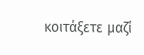κοιτάξετε μαζί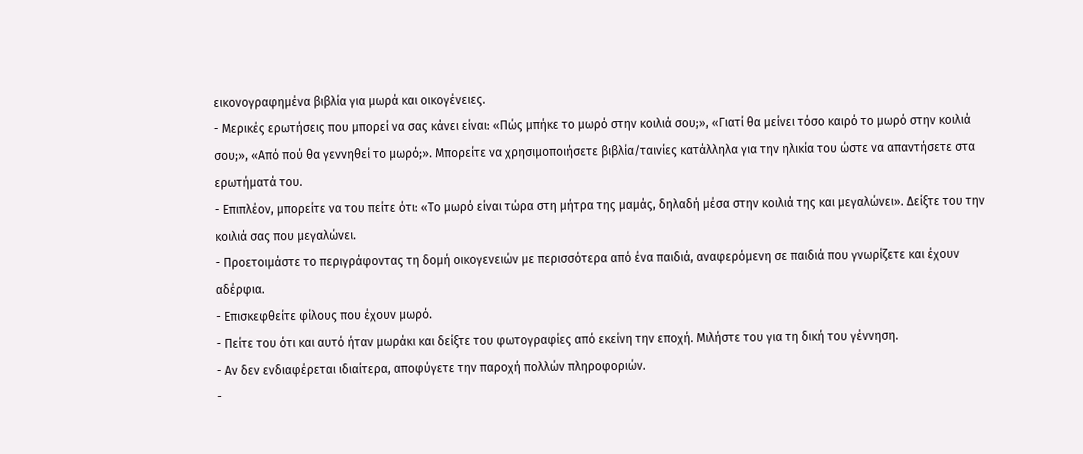εικονογραφημένα βιβλία για μωρά και οικογένειες.
- Μερικές ερωτήσεις που μπορεί να σας κάνει είναι: «Πώς μπήκε το μωρό στην κοιλιά σου;», «Γιατί θα μείνει τόσο καιρό το μωρό στην κοιλιά σου;», «Από πού θα γεννηθεί το μωρό;». Μπορείτε να χρησιμοποιήσετε βιβλία/ταινίες κατάλληλα για την ηλικία του ώστε να απαντήσετε στα ερωτήματά του.
- Επιπλέον, μπορείτε να του πείτε ότι: «Το μωρό είναι τώρα στη μήτρα της μαμάς, δηλαδή μέσα στην κοιλιά της και μεγαλώνει». Δείξτε του την κοιλιά σας που μεγαλώνει.
- Προετοιμάστε το περιγράφοντας τη δομή οικογενειών με περισσότερα από ένα παιδιά, αναφερόμενη σε παιδιά που γνωρίζετε και έχουν αδέρφια.
- Επισκεφθείτε φίλους που έχουν μωρό.
- Πείτε του ότι και αυτό ήταν μωράκι και δείξτε του φωτογραφίες από εκείνη την εποχή. Μιλήστε του για τη δική του γέννηση.
- Αν δεν ενδιαφέρεται ιδιαίτερα, αποφύγετε την παροχή πολλών πληροφοριών.
-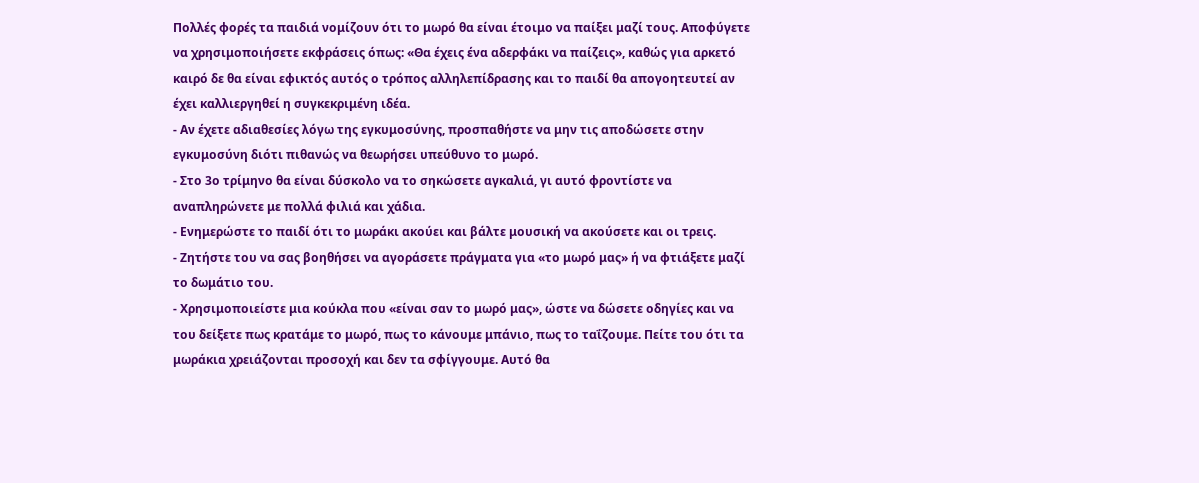Πολλές φορές τα παιδιά νομίζουν ότι το μωρό θα είναι έτοιμο να παίξει μαζί τους. Αποφύγετε να χρησιμοποιήσετε εκφράσεις όπως: «Θα έχεις ένα αδερφάκι να παίζεις», καθώς για αρκετό καιρό δε θα είναι εφικτός αυτός ο τρόπος αλληλεπίδρασης και το παιδί θα απογοητευτεί αν έχει καλλιεργηθεί η συγκεκριμένη ιδέα.
- Αν έχετε αδιαθεσίες λόγω της εγκυμοσύνης, προσπαθήστε να μην τις αποδώσετε στην εγκυμοσύνη διότι πιθανώς να θεωρήσει υπεύθυνο το μωρό.
- Στο 3ο τρίμηνο θα είναι δύσκολο να το σηκώσετε αγκαλιά, γι αυτό φροντίστε να αναπληρώνετε με πολλά φιλιά και χάδια.
- Ενημερώστε το παιδί ότι το μωράκι ακούει και βάλτε μουσική να ακούσετε και οι τρεις.
- Ζητήστε του να σας βοηθήσει να αγοράσετε πράγματα για «το μωρό μας» ή να φτιάξετε μαζί το δωμάτιο του.
- Χρησιμοποιείστε μια κούκλα που «είναι σαν το μωρό μας», ώστε να δώσετε οδηγίες και να του δείξετε πως κρατάμε το μωρό, πως το κάνουμε μπάνιο, πως το ταΐζουμε. Πείτε του ότι τα μωράκια χρειάζονται προσοχή και δεν τα σφίγγουμε. Αυτό θα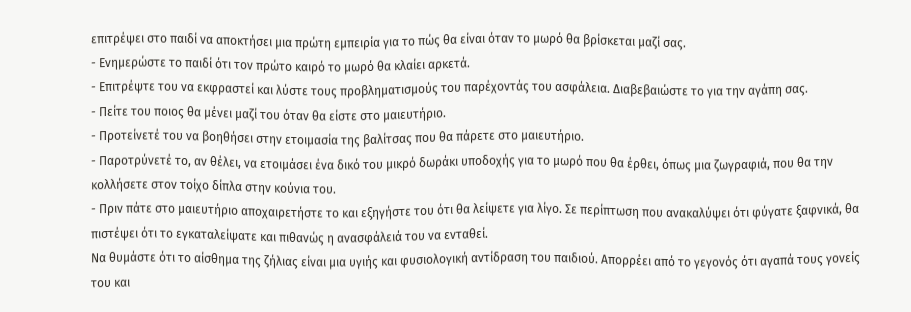επιτρέψει στο παιδί να αποκτήσει μια πρώτη εμπειρία για το πώς θα είναι όταν το μωρό θα βρίσκεται μαζί σας.
- Ενημερώστε το παιδί ότι τον πρώτο καιρό το μωρό θα κλαίει αρκετά.
- Επιτρέψτε του να εκφραστεί και λύστε τους προβληματισμούς του παρέχοντάς του ασφάλεια. Διαβεβαιώστε το για την αγάπη σας.
- Πείτε του ποιος θα μένει μαζί του όταν θα είστε στο μαιευτήριο.
- Προτείνετέ του να βοηθήσει στην ετοιμασία της βαλίτσας που θα πάρετε στο μαιευτήριο.
- Παροτρύνετέ το, αν θέλει, να ετοιμάσει ένα δικό του μικρό δωράκι υποδοχής για το μωρό που θα έρθει, όπως μια ζωγραφιά, που θα την κολλήσετε στον τοίχο δίπλα στην κούνια του.
- Πριν πάτε στο μαιευτήριο αποχαιρετήστε το και εξηγήστε του ότι θα λείψετε για λίγο. Σε περίπτωση που ανακαλύψει ότι φύγατε ξαφνικά, θα πιστέψει ότι το εγκαταλείψατε και πιθανώς η ανασφάλειά του να ενταθεί.
Να θυμάστε ότι το αίσθημα της ζήλιας είναι μια υγιής και φυσιολογική αντίδραση του παιδιού. Απορρέει από το γεγονός ότι αγαπά τους γονείς του και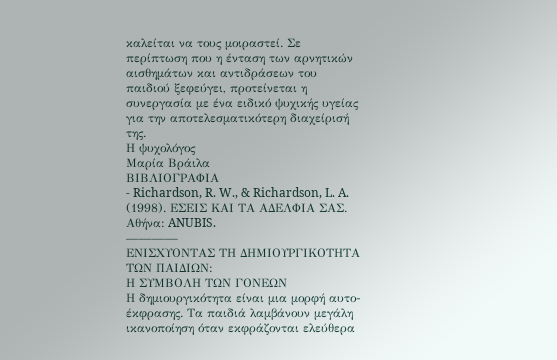καλείται να τους μοιραστεί. Σε περίπτωση που η ένταση των αρνητικών αισθημάτων και αντιδράσεων του παιδιού ξεφεύγει, προτείνεται η συνεργασία με ένα ειδικό ψυχικής υγείας για την αποτελεσματικότερη διαχείρισή της.
Η ψυχολόγος
Μαρία Βράιλα
ΒΙΒΛΙΟΓΡΑΦΙΑ
- Richardson, R. W., & Richardson, L. A. (1998). ΕΣΕΙΣ ΚΑΙ ΤΑ ΑΔΕΛΦΙΑ ΣΑΣ. Αθήνα: ANUBIS.
————
ΕΝΙΣΧΥΟΝΤΑΣ ΤΗ ΔΗΜΙΟΥΡΓΙΚΟΤΗΤΑ ΤΩΝ ΠΑΙΔΙΩΝ:
Η ΣΥΜΒΟΛΗ ΤΩΝ ΓΟΝΕΩΝ
Η δημιουργικότητα είναι μια μορφή αυτο-έκφρασης. Τα παιδιά λαμβάνουν μεγάλη ικανοποίηση όταν εκφράζονται ελεύθερα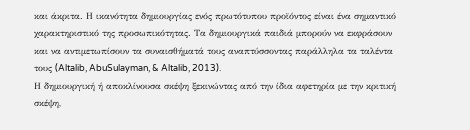και άκριτα. Η ικανότητα δημιουργίας ενός πρωτότυπου προϊόντος είναι ένα σημαντικό χαρακτηριστικό της προσωπικότητας. Τα δημιουργικά παιδιά μπορούν να εκφράσουν και να αντιμετωπίσουν τα συναισθήματά τους αναπτύσσοντας παράλληλα τα ταλέντα τους (Altalib, AbuSulayman, & Altalib, 2013).
Η δημιουργική ή αποκλίνουσα σκέψη ξεκινώντας από την ίδια αφετηρία με την κριτική σκέψη,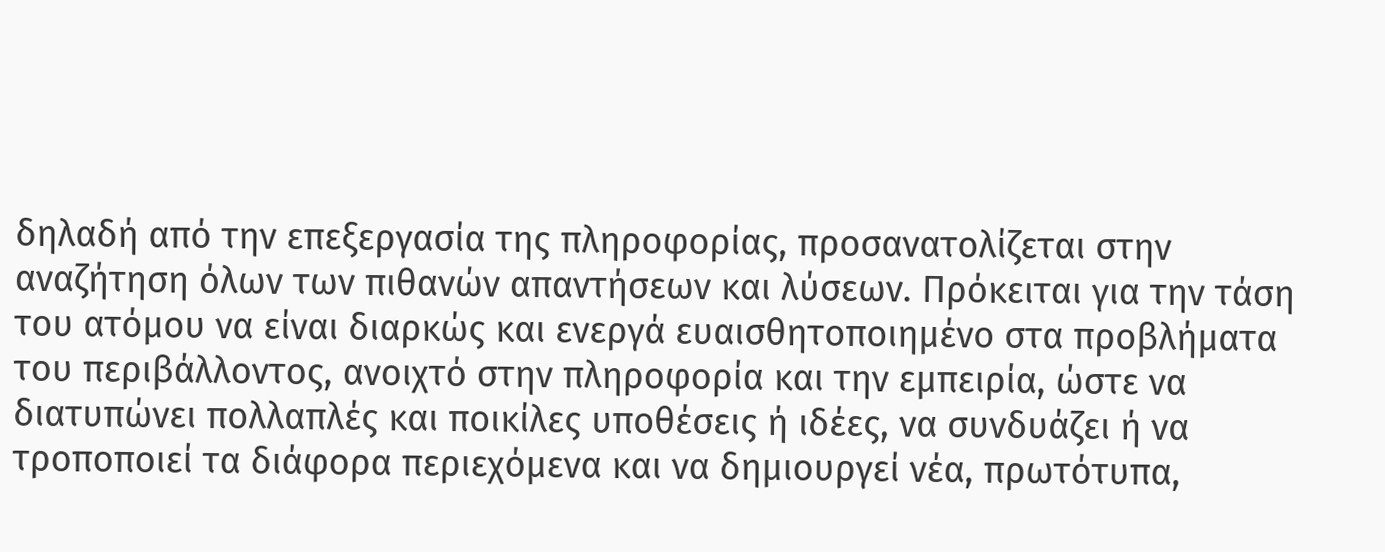δηλαδή από την επεξεργασία της πληροφορίας, προσανατολίζεται στην αναζήτηση όλων των πιθανών απαντήσεων και λύσεων. Πρόκειται για την τάση του ατόμου να είναι διαρκώς και ενεργά ευαισθητοποιημένο στα προβλήματα του περιβάλλοντος, ανοιχτό στην πληροφορία και την εμπειρία, ώστε να διατυπώνει πολλαπλές και ποικίλες υποθέσεις ή ιδέες, να συνδυάζει ή να τροποποιεί τα διάφορα περιεχόμενα και να δημιουργεί νέα, πρωτότυπα,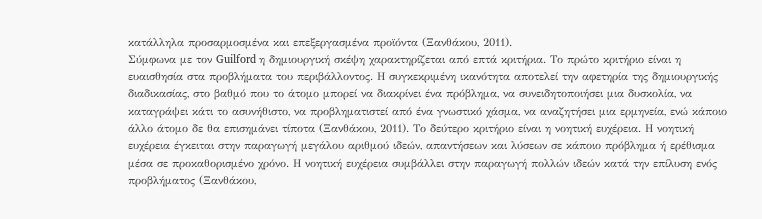κατάλληλα προσαρμοσμένα και επεξεργασμένα προϊόντα (Ξανθάκου, 2011).
Σύμφωνα με τον Guilford η δημιουργική σκέψη χαρακτηρίζεται από επτά κριτήρια. Το πρώτο κριτήριο είναι η ευαισθησία στα προβλήματα του περιβάλλοντος. Η συγκεκριμένη ικανότητα αποτελεί την αφετηρία της δημιουργικής διαδικασίας, στο βαθμό που το άτομο μπορεί να διακρίνει ένα πρόβλημα, να συνειδητοποιήσει μια δυσκολία, να καταγράψει κάτι το ασυνήθιστο, να προβληματιστεί από ένα γνωστικό χάσμα, να αναζητήσει μια ερμηνεία, ενώ κάποιο άλλο άτομο δε θα επισημάνει τίποτα (Ξανθάκου, 2011). Το δεύτερο κριτήριο είναι η νοητική ευχέρεια. Η νοητική ευχέρεια έγκειται στην παραγωγή μεγάλου αριθμού ιδεών, απαντήσεων και λύσεων σε κάποιο πρόβλημα ή ερέθισμα μέσα σε προκαθορισμένο χρόνο. Η νοητική ευχέρεια συμβάλλει στην παραγωγή πολλών ιδεών κατά την επίλυση ενός προβλήματος (Ξανθάκου,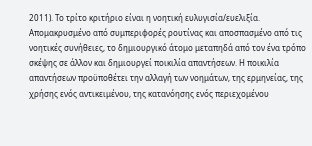2011). Το τρίτο κριτήριο είναι η νοητική ευλυγισία/ευελιξία. Απομακρυσμένο από συμπεριφορές ρουτίνας και αποσπασμένο από τις νοητικές συνήθειες, το δημιουργικό άτομο μεταπηδά από τον ένα τρόπο σκέψης σε άλλον και δημιουργεί ποικιλία απαντήσεων. Η ποικιλία απαντήσεων προϋποθέτει την αλλαγή των νοημάτων, της ερμηνείας, της χρήσης ενός αντικειμένου, της κατανόησης ενός περιεχομένου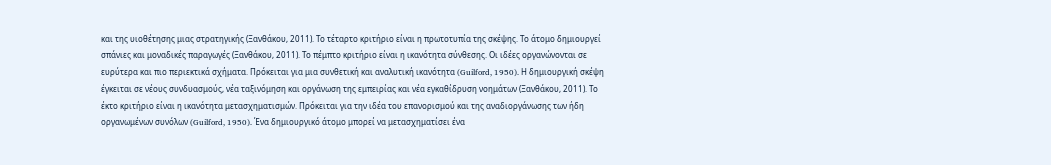και της υιοθέτησης μιας στρατηγικής (Ξανθάκου, 2011). Το τέταρτο κριτήριο είναι η πρωτοτυπία της σκέψης. Το άτομο δημιουργεί σπάνιες και μοναδικές παραγωγές (Ξανθάκου, 2011). Το πέμπτο κριτήριο είναι η ικανότητα σύνθεσης. Οι ιδέες οργανώνονται σε ευρύτερα και πιο περιεκτικά σχήματα. Πρόκειται για μια συνθετική και αναλυτική ικανότητα (Guilford, 1950). Η δημιουργική σκέψη έγκειται σε νέους συνδυασμούς, νέα ταξινόμηση και οργάνωση της εμπειρίας και νέα εγκαθίδρυση νοημάτων (Ξανθάκου, 2011). Το έκτο κριτήριο είναι η ικανότητα μετασχηματισμών. Πρόκειται για την ιδέα του επανορισμού και της αναδιοργάνωσης των ήδη οργανωμένων συνόλων (Guilford, 1950). Ένα δημιουργικό άτομο μπορεί να μετασχηματίσει ένα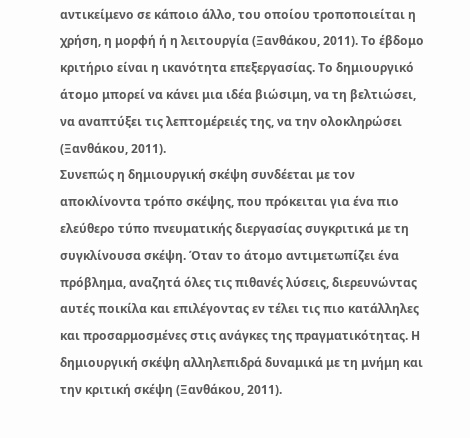αντικείμενο σε κάποιο άλλο, του οποίου τροποποιείται η χρήση, η μορφή ή η λειτουργία (Ξανθάκου, 2011). Το έβδομο κριτήριο είναι η ικανότητα επεξεργασίας. Το δημιουργικό άτομο μπορεί να κάνει μια ιδέα βιώσιμη, να τη βελτιώσει, να αναπτύξει τις λεπτομέρειές της, να την ολοκληρώσει (Ξανθάκου, 2011).
Συνεπώς η δημιουργική σκέψη συνδέεται με τον αποκλίνοντα τρόπο σκέψης, που πρόκειται για ένα πιο ελεύθερο τύπο πνευματικής διεργασίας συγκριτικά με τη συγκλίνουσα σκέψη. Όταν το άτομο αντιμετωπίζει ένα πρόβλημα, αναζητά όλες τις πιθανές λύσεις, διερευνώντας αυτές ποικίλα και επιλέγοντας εν τέλει τις πιο κατάλληλες και προσαρμοσμένες στις ανάγκες της πραγματικότητας. Η δημιουργική σκέψη αλληλεπιδρά δυναμικά με τη μνήμη και την κριτική σκέψη (Ξανθάκου, 2011).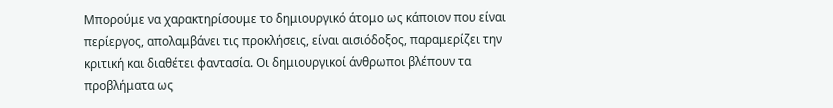Μπορούμε να χαρακτηρίσουμε το δημιουργικό άτομο ως κάποιον που είναι περίεργος, απολαμβάνει τις προκλήσεις, είναι αισιόδοξος, παραμερίζει την κριτική και διαθέτει φαντασία. Οι δημιουργικοί άνθρωποι βλέπουν τα προβλήματα ως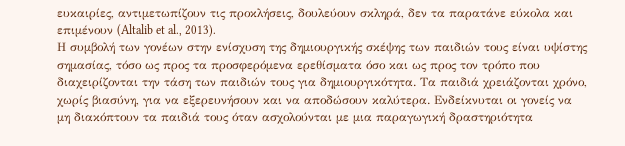ευκαιρίες, αντιμετωπίζουν τις προκλήσεις, δουλεύουν σκληρά, δεν τα παρατάνε εύκολα και επιμένουν (Altalib et al., 2013).
Η συμβολή των γονέων στην ενίσχυση της δημιουργικής σκέψης των παιδιών τους είναι υψίστης σημασίας, τόσο ως προς τα προσφερόμενα ερεθίσματα όσο και ως προς τον τρόπο που διαχειρίζονται την τάση των παιδιών τους για δημιουργικότητα. Τα παιδιά χρειάζονται χρόνο, χωρίς βιασύνη, για να εξερευνήσουν και να αποδώσουν καλύτερα. Ενδείκνυται οι γονείς να μη διακόπτουν τα παιδιά τους όταν ασχολούνται με μια παραγωγική δραστηριότητα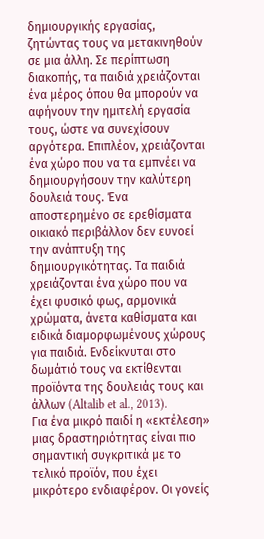δημιουργικής εργασίας, ζητώντας τους να μετακινηθούν σε μια άλλη. Σε περίπτωση διακοπής, τα παιδιά χρειάζονται ένα μέρος όπου θα μπορούν να αφήνουν την ημιτελή εργασία τους, ώστε να συνεχίσουν αργότερα. Επιπλέον, χρειάζονται ένα χώρο που να τα εμπνέει να δημιουργήσουν την καλύτερη δουλειά τους. Ένα αποστερημένο σε ερεθίσματα οικιακό περιβάλλον δεν ευνοεί την ανάπτυξη της δημιουργικότητας. Τα παιδιά χρειάζονται ένα χώρο που να έχει φυσικό φως, αρμονικά χρώματα, άνετα καθίσματα και ειδικά διαμορφωμένους χώρους για παιδιά. Ενδείκνυται στο δωμάτιό τους να εκτίθενται προϊόντα της δουλειάς τους και άλλων (Altalib et al., 2013).
Για ένα μικρό παιδί η «εκτέλεση» μιας δραστηριότητας είναι πιο σημαντική συγκριτικά με το τελικό προϊόν, που έχει μικρότερο ενδιαφέρον. Οι γονείς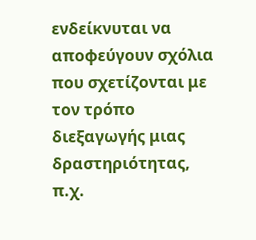ενδείκνυται να αποφεύγουν σχόλια που σχετίζονται με τον τρόπο διεξαγωγής μιας δραστηριότητας, π.χ.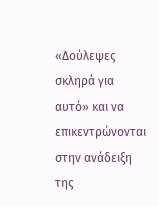«Δούλεψες σκληρά για αυτό» και να επικεντρώνονται στην ανάδειξη της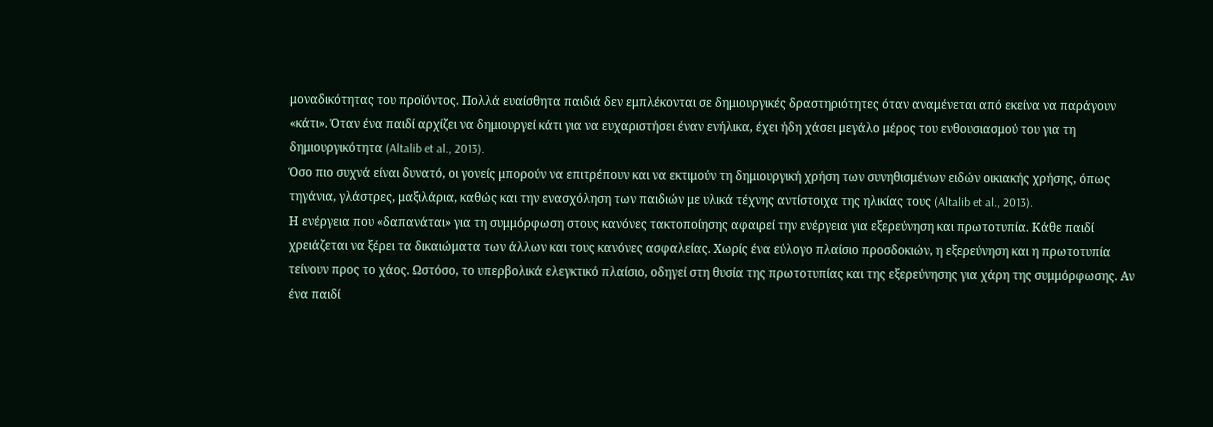μοναδικότητας του προϊόντος. Πολλά ευαίσθητα παιδιά δεν εμπλέκονται σε δημιουργικές δραστηριότητες όταν αναμένεται από εκείνα να παράγουν «κάτι». Όταν ένα παιδί αρχίζει να δημιουργεί κάτι για να ευχαριστήσει έναν ενήλικα, έχει ήδη χάσει μεγάλο μέρος του ενθουσιασμού του για τη δημιουργικότητα (Altalib et al., 2013).
Όσο πιο συχνά είναι δυνατό, οι γονείς μπορούν να επιτρέπουν και να εκτιμούν τη δημιουργική χρήση των συνηθισμένων ειδών οικιακής χρήσης, όπως τηγάνια, γλάστρες, μαξιλάρια, καθώς και την ενασχόληση των παιδιών με υλικά τέχνης αντίστοιχα της ηλικίας τους (Altalib et al., 2013).
Η ενέργεια που «δαπανάται» για τη συμμόρφωση στους κανόνες τακτοποίησης αφαιρεί την ενέργεια για εξερεύνηση και πρωτοτυπία. Κάθε παιδί χρειάζεται να ξέρει τα δικαιώματα των άλλων και τους κανόνες ασφαλείας. Χωρίς ένα εύλογο πλαίσιο προσδοκιών, η εξερεύνηση και η πρωτοτυπία τείνουν προς το χάος. Ωστόσο, το υπερβολικά ελεγκτικό πλαίσιο, οδηγεί στη θυσία της πρωτοτυπίας και της εξερεύνησης για χάρη της συμμόρφωσης. Αν ένα παιδί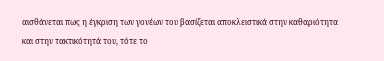αισθάνεται πως η έγκριση των γονέων του βασίζεται αποκλειστικά στην καθαριότητα και στην τακτικότητά του, τότε το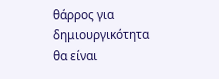θάρρος για δημιουργικότητα θα είναι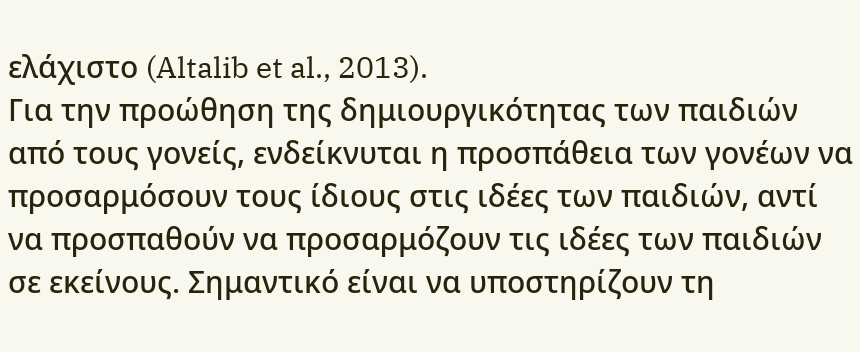ελάχιστο (Altalib et al., 2013).
Για την προώθηση της δημιουργικότητας των παιδιών από τους γονείς, ενδείκνυται η προσπάθεια των γονέων να προσαρμόσουν τους ίδιους στις ιδέες των παιδιών, αντί να προσπαθούν να προσαρμόζουν τις ιδέες των παιδιών σε εκείνους. Σημαντικό είναι να υποστηρίζουν τη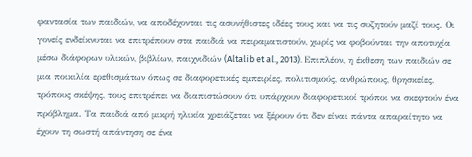φαντασία των παιδιών, να αποδέχονται τις ασυνήθιστες ιδέες τους και να τις συζητούν μαζί τους. Οι γονείς ενδείκνυται να επιτρέπουν στα παιδιά να πειραματιστούν, χωρίς να φοβούνται την αποτυχία μέσω διάφορων υλικών, βιβλίων, παιχνιδιών (Altalib et al., 2013). Επιπλέον, η έκθεση των παιδιών σε μια ποικιλία ερεθισμάτων όπως σε διαφορετικές εμπειρίες, πολιτισμούς, ανθρώπους, θρησκείες, τρόπους σκέψης, τους επιτρέπει να διαπιστώσουν ότι υπάρχουν διαφορετικοί τρόποι να σκεφτούν ένα πρόβλημα. Τα παιδιά από μικρή ηλικία χρειάζεται να ξέρουν ότι δεν είναι πάντα απαραίτητο να έχουν τη σωστή απάντηση σε ένα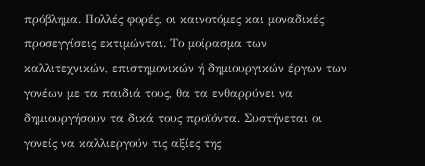πρόβλημα. Πολλές φορές, οι καινοτόμες και μοναδικές προσεγγίσεις εκτιμώνται. Το μοίρασμα των καλλιτεχνικών, επιστημονικών ή δημιουργικών έργων των γονέων με τα παιδιά τους, θα τα ενθαρρύνει να δημιουργήσουν τα δικά τους προϊόντα. Συστήνεται οι γονείς να καλλιεργούν τις αξίες της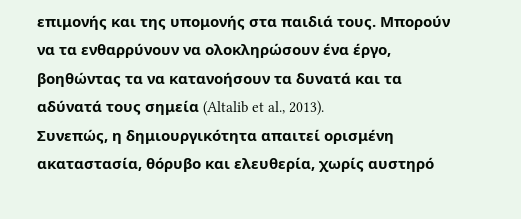επιμονής και της υπομονής στα παιδιά τους. Μπορούν να τα ενθαρρύνουν να ολοκληρώσουν ένα έργο, βοηθώντας τα να κατανοήσουν τα δυνατά και τα αδύνατά τους σημεία (Altalib et al., 2013).
Συνεπώς, η δημιουργικότητα απαιτεί ορισμένη ακαταστασία, θόρυβο και ελευθερία, χωρίς αυστηρό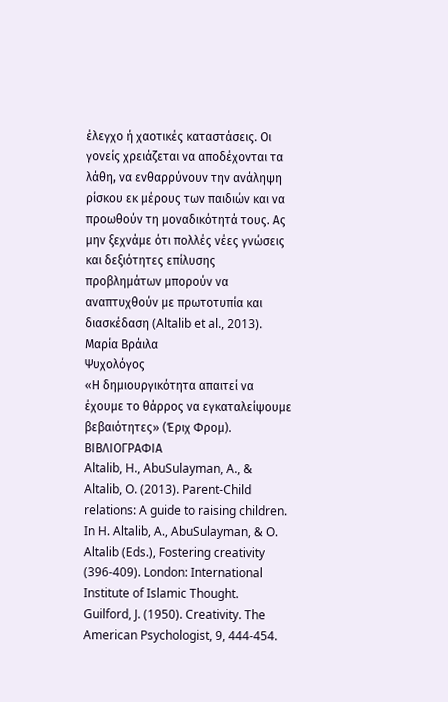έλεγχο ή χαοτικές καταστάσεις. Οι γονείς χρειάζεται να αποδέχονται τα λάθη, να ενθαρρύνουν την ανάληψη ρίσκου εκ μέρους των παιδιών και να προωθούν τη μοναδικότητά τους. Ας μην ξεχνάμε ότι πολλές νέες γνώσεις και δεξιότητες επίλυσης προβλημάτων μπορούν να αναπτυχθούν με πρωτοτυπία και διασκέδαση (Altalib et al., 2013).
Μαρία Βράιλα
Ψυχολόγος
«Η δημιουργικότητα απαιτεί να έχουμε το θάρρος να εγκαταλείψουμε βεβαιότητες» (Έριχ Φρομ).
ΒΙΒΛΙΟΓΡΑΦΙΑ
Altalib, H., AbuSulayman, A., & Altalib, O. (2013). Parent-Child relations: A guide to raising children. In H. Altalib, A., AbuSulayman, & O. Altalib (Eds.), Fostering creativity (396-409). London: International Institute of Islamic Thought.
Guilford, J. (1950). Creativity. The American Psychologist, 9, 444-454.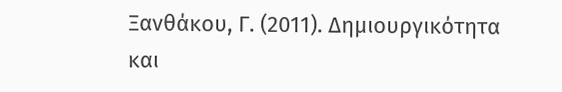Ξανθάκου, Γ. (2011). Δημιουργικότητα και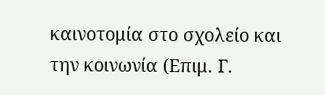καινοτομία στο σχολείο και την κοινωνία (Επιμ. Γ.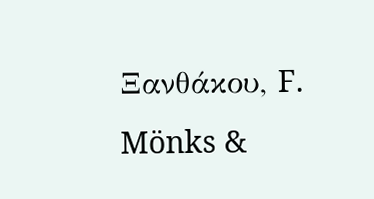Ξανθάκου, F. Mönks &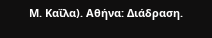Μ. Καΐλα). Αθήνα: Διάδραση.